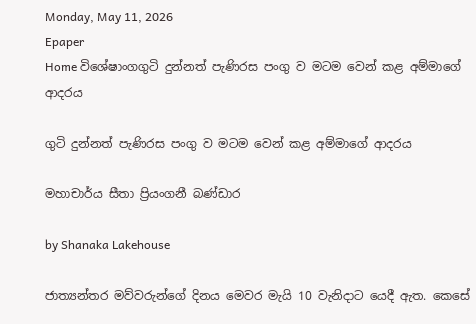Monday, May 11, 2026
Epaper
Home විශේෂාංගගුටි දුන්නත් පැණිරස පංගු ව මටම වෙන් කළ අම්මාගේ ආදරය

ගුටි දුන්නත් පැණිරස පංගු ව මටම වෙන් කළ අම්මාගේ ආදරය

මහාචාර්ය සීතා ප්‍රියංගනී බණ්ඩාර

by Shanaka Lakehouse

ජාත්‍යන්තර මව්වරුන්ගේ දිනය මෙවර මැයි 10 වැනිදාට යෙදී ඇත. කෙසේ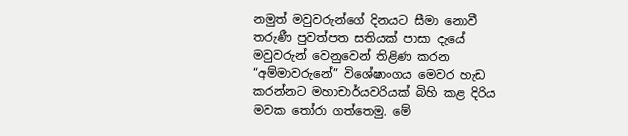නමුත් මවුවරුන්ගේ දිනයට සීමා නොවී තරුණී පුවත්පත සතියක් පාසා දැයේ මවුවරුන් වෙනුවෙන් තිළිණ කරන “අම්මාවරුනේ” විශේෂාංගය මෙවර හැඩ කරන්නට මහාචාර්යවරියක් බිහි කළ දිරිය මවක තෝරා ගත්තෙමු. මේ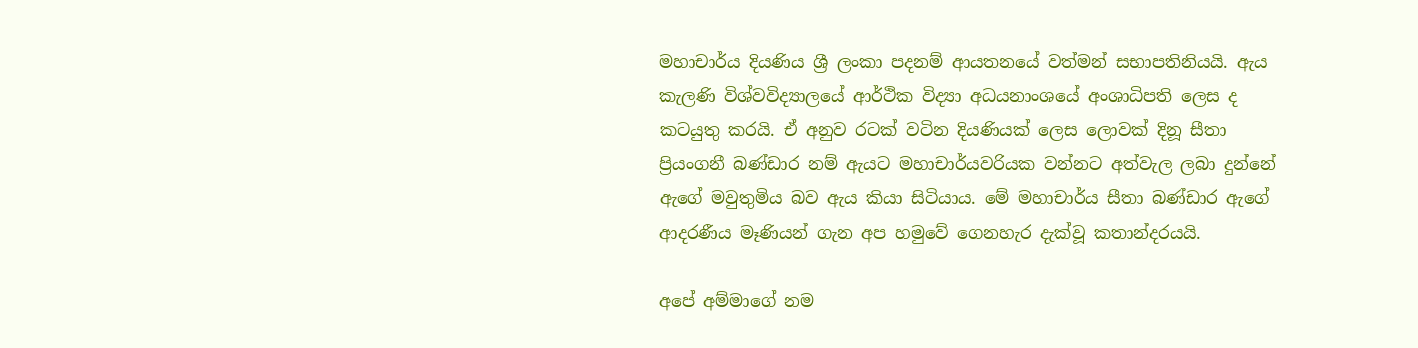මහාචාර්ය දියණිය ශ්‍රී ලංකා පදනම් ආයතනයේ වත්මන් සභාපතිනියයි. ඇය කැලණි විශ්වවිද්‍යාලයේ ආර්ථික විද්‍යා අධයනාංශයේ අංශාධිපති ලෙස ද කටයුතු කරයි. ඒ අනුව රටක් වටින දියණියක් ලෙස ලොවක් දිනූ සීතා ප්‍රියංගනී බණ්ඩාර නම් ඇයට මහාචාර්යවරියක වන්නට අත්වැල ලබා දුන්නේ ඇගේ මවුතුමිය බව ඇය කියා සිටියාය. මේ මහාචාර්ය සීතා බණ්ඩාර ඇගේ ආදරණීය මෑණියන් ගැන අප හමුවේ ගෙනහැර දැක්වූ කතාන්දරයයි.

අපේ අම්මාගේ නම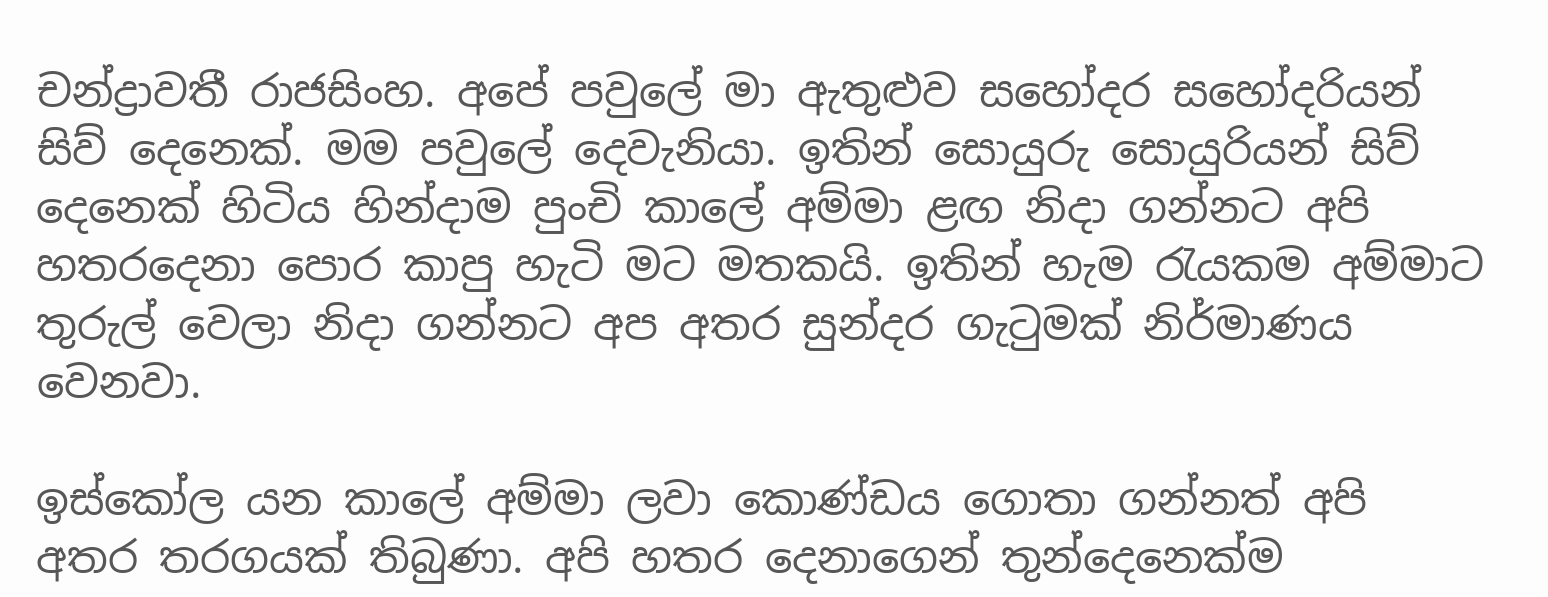චන්ද්‍රාවතී රාජසිංහ. අපේ පවුලේ මා ඇතුළුව සහෝදර සහෝදරියන් සිව් දෙනෙක්. මම පවුලේ දෙවැනියා. ඉතින් සොයුරු සොයුරියන් සිව් දෙනෙක් හිටිය හින්දාම පුංචි කාලේ අම්මා ළඟ නිදා ගන්නට අපි හතරදෙනා පොර කාපු හැටි මට මතකයි. ඉතින් හැම රැයකම අම්මාට තුරුල් වෙලා නිදා ගන්නට අප අතර සුන්දර ගැටුමක් නිර්මාණය වෙනවා.

ඉස්කෝල යන කාලේ අම්මා ලවා කොණ්ඩය ගොතා ගන්නත් අපි අතර තරගයක් තිබුණා. අපි හතර දෙනාගෙන් තුන්දෙනෙක්ම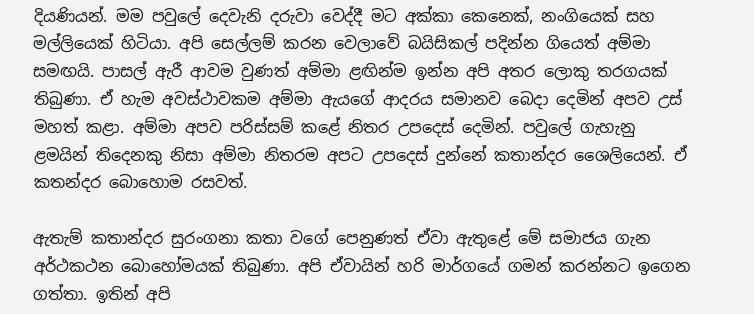දියණියන්. මම පවුලේ දෙවැනි දරුවා වෙද්දී මට අක්කා කෙනෙක්, නංගියෙක් සහ මල්ලියෙක් හිටියා. අපි සෙල්ලම් කරන වෙලාවේ බයිසිකල් පදින්න ගියෙත් අම්මා සමඟයි. පාසල් ඇරී ආවම වුණත් අම්මා ළඟින්ම ඉන්න අපි අතර ලොකු තරගයක් තිබුණා. ඒ හැම අවස්ථාවකම අම්මා ඇයගේ ආදරය සමානව බෙදා දෙමින් අපව උස් මහත් කළා. අම්මා අපව පරිස්සම් කළේ නිතර උපදෙස් දෙමින්. පවුලේ ගැහැනු ළමයින් තිදෙනකු නිසා අම්මා නිතරම අපට උපදෙස් දුන්නේ කතාන්දර ශෛලියෙන්. ඒ කතන්දර බොහොම රසවත්.

ඇතැම් කතාන්දර සුරංගනා කතා වගේ පෙනුණත් ඒවා ඇතුළේ මේ සමාජය ගැන අර්ථකථන බොහෝමයක් තිබුණා. අපි ඒවායින් හරි මාර්ගයේ ගමන් කරන්නට ඉගෙන ගත්තා. ඉතින් අපි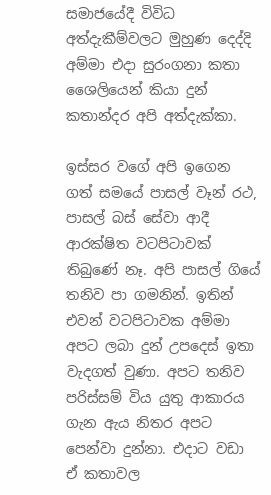සමාජයේදී විවිධ අත්දැකීම්වලට මුහුණ දෙද්දි අම්මා එදා සුරංගනා කතා ශෛලියෙන් කියා දුන් කතාන්දර අපි අත්දැක්කා.

ඉස්සර වගේ අපි ඉගෙන ගත් සමයේ පාසල් වෑන් රථ, පාසල් බස් සේවා ආදී ආරක්ෂිත වටපිටාවක් තිබුණේ නෑ. අපි පාසල් ගියේ තනිව පා ගමනින්. ඉතින් එවන් වටපිටාවක අම්මා අපට ලබා දුන් උපදෙස් ඉතා වැදගත් වුණා. අපට තනිව පරිස්සම් විය යුතු ආකාරය ගැන ඇය නිතර අපට පෙන්වා දුන්නා. එදාට වඩා ඒ කතාවල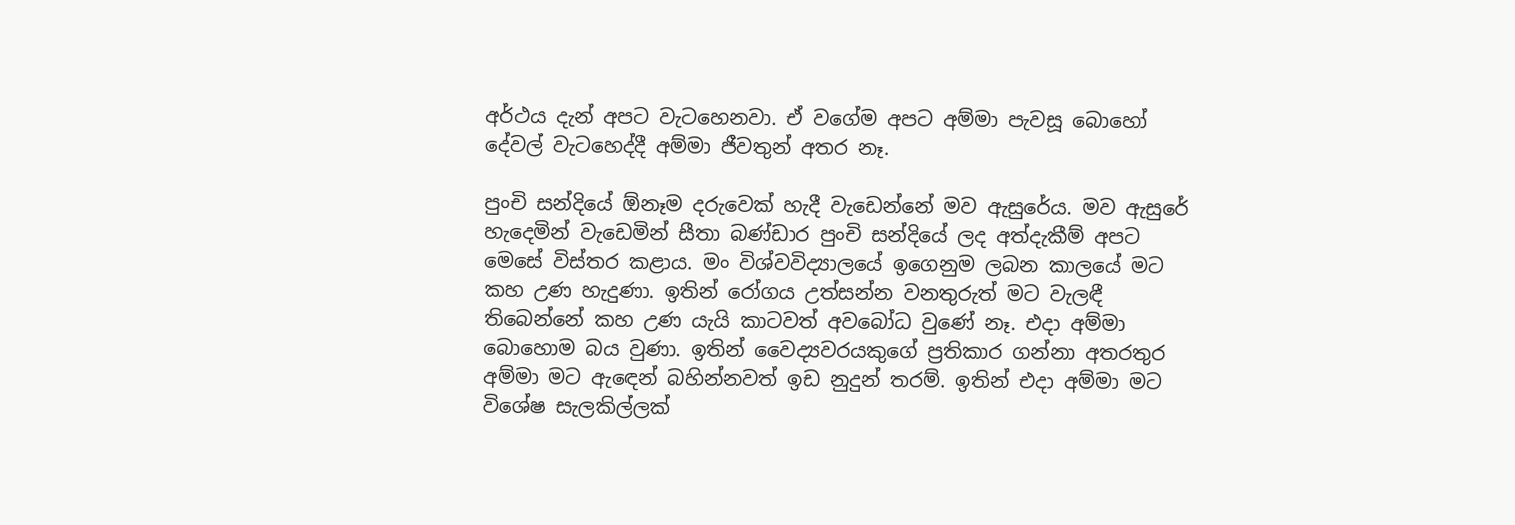අර්ථය දැන් අපට වැටහෙනවා. ඒ වගේම අපට අම්මා පැවසූ බොහෝ දේවල් වැටහෙද්දී අම්මා ජීවතුන් අතර නෑ.

පුංචි සන්දියේ ඕනෑම දරුවෙක් හැදී වැඩෙන්නේ මව ඇසුරේය. මව ඇසුරේ හැදෙමින් වැඩෙමින් සීතා බණ්ඩාර පුංචි සන්දියේ ලද අත්දැකීම් අපට මෙසේ විස්තර කළාය. මං විශ්වවිද්‍යාලයේ ඉගෙනුම ලබන කාලයේ මට කහ උණ හැදුණා. ඉතින් රෝගය උත්සන්න වනතුරුත් මට වැලඳී තිබෙන්නේ කහ උණ යැයි කාටවත් අවබෝධ වුණේ නෑ. එදා අම්මා බොහොම බය වුණා. ඉතින් වෛද්‍යවරයකුගේ ප්‍රතිකාර ගන්නා අතරතුර අම්මා මට ඇඳෙන් බහින්නවත් ඉඩ නුදුන් තරම්. ඉතින් එදා අම්මා මට විශේෂ සැලකිල්ලක්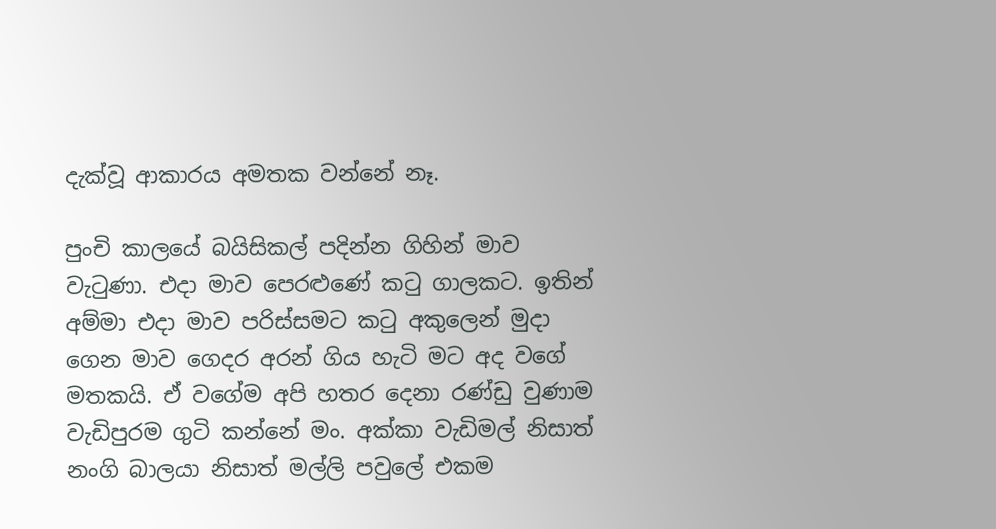දැක්වූ ආකාරය අමතක වන්නේ නෑ.

පුංචි කාලයේ බයිසිකල් පදින්න ගිහින් මාව වැටුණා. එදා මාව පෙරළුණේ කටු ගාලකට. ඉතින් අම්මා එදා මාව පරිස්සමට කටු අකුලෙන් මුදා ගෙන මාව ගෙදර අරන් ගිය හැටි මට අද වගේ මතකයි. ඒ වගේම අපි හතර දෙනා රණ්ඩු වුණාම වැඩිපුරම ගුටි කන්නේ මං. අක්කා වැඩිමල් නිසාත් නංගි බාලයා නිසාත් මල්ලි පවුලේ එකම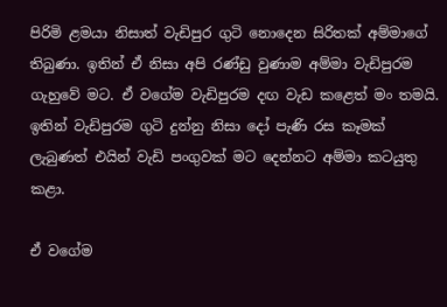පිරිමි ළමයා නිසාත් වැඩිපුර ගුටි නොදෙන සිරිතක් අම්මාගේ තිබුණා. ඉතින් ඒ නිසා අපි රණ්ඩු වුණාම අම්මා වැඩිපුරම ගැහුවේ මට. ඒ වගේම වැඩිපුරම දඟ වැඩ කළෙත් මං තමයි. ඉතින් වැඩිපුරම ගුටි දුන්නු නිසා දෝ පැණි රස කෑමක් ලැබුණත් එයින් වැඩි පංගුවක් මට දෙන්නට අම්මා කටයුතු කළා.

ඒ වගේම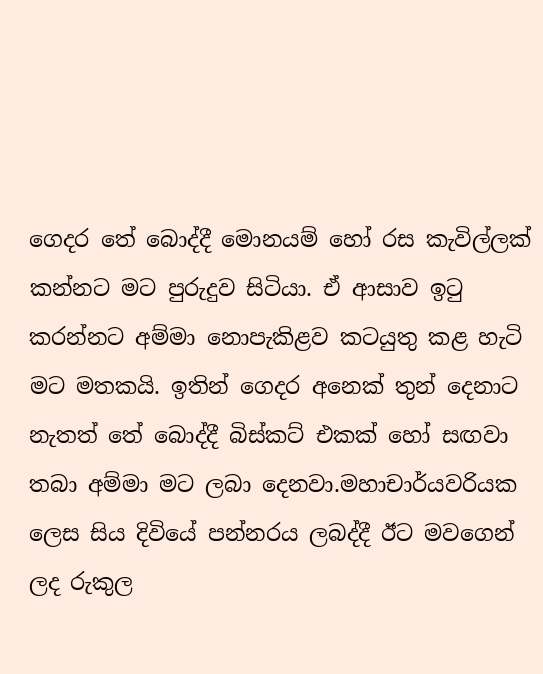ගෙදර තේ බොද්දී මොනයම් හෝ රස කැවිල්ලක් කන්නට මට පුරුදුව සිටියා. ඒ ආසාව ඉටු කරන්නට අම්මා නොපැකිළව කටයුතු කළ හැටි මට මතකයි. ඉතින් ගෙදර අනෙක් තුන් දෙනාට නැතත් තේ බොද්දී බිස්කට් එකක් හෝ සඟවා තබා අම්මා මට ලබා දෙනවා.මහාචාර්යවරියක ලෙස සිය දිවියේ පන්නරය ලබද්දී ඊට මවගෙන් ලද රුකුල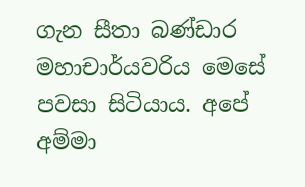ගැන සීතා බණ්ඩාර මහාචාර්යවරිය මෙසේ පවසා සිටියාය. අපේ අම්මා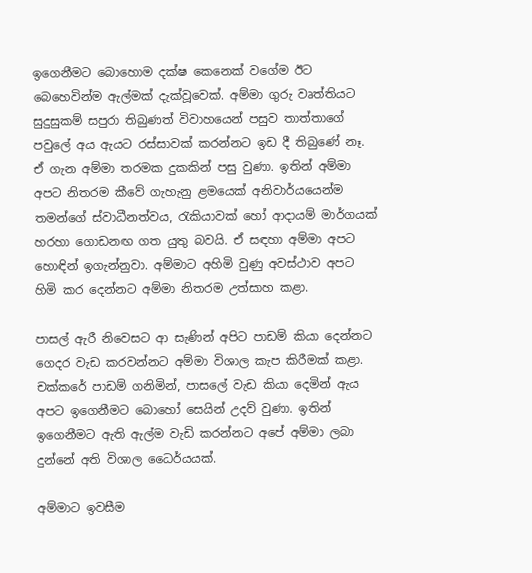ඉගෙනීමට බොහොම දක්ෂ කෙනෙක් වගේම ඊට බෙහෙවින්ම ඇල්මක් දැක්වූවෙක්. අම්මා ගුරු වෘත්තියට සුදුසුකම් සපුරා තිබුණත් විවාහයෙන් පසුව තාත්තාගේ පවුලේ අය ඇයට රස්සාවක් කරන්නට ඉඩ දී තිබුණේ නෑ. ඒ ගැන අම්මා තරමක දුකකින් පසු වුණා. ඉතින් අම්මා අපට නිතරම කීවේ ගැහැනු ළමයෙක් අනිවාර්යයෙන්ම තමන්ගේ ස්වාධීනත්වය, රැකියාවක් හෝ ආදායම් මාර්ගයක් හරහා ගොඩනඟ ගත යුතු බවයි. ඒ සඳහා අම්මා අපට හොඳින් ඉගැන්නුවා. අම්මාට අහිමි වුණු අවස්ථාව අපට හිමි කර දෙන්නට අම්මා නිතරම උත්සාහ කළා.

පාසල් ඇරී නිවෙසට ආ සැණින් අපිට පාඩම් කියා දෙන්නට ගෙදර වැඩ කරවන්නට අම්මා විශාල කැප කිරීමක් කළා. චක්කරේ පාඩම් ගනිමින්, පාසලේ වැඩ කියා දෙමින් ඇය අපට ඉගෙනීමට බොහෝ සෙයින් උදව් වුණා. ඉතින් ඉගෙනීමට ඇති ඇල්ම වැඩි කරන්නට අපේ අම්මා ලබා දුන්නේ අති විශාල ධෛර්යයක්.

අම්මාට ඉවසීම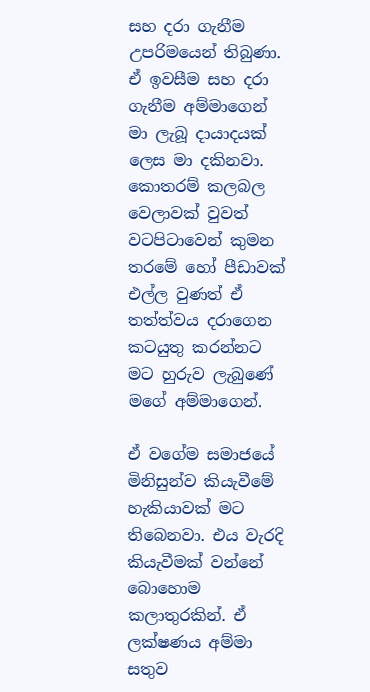සහ දරා ගැනීම උපරිමයෙන් තිබුණා. ඒ ඉවසීම සහ දරා ගැනීම අම්මාගෙන් මා ලැබූ දායාදයක් ලෙස මා දකිනවා. කොතරම් කලබල වෙලාවක් වුවත් වටපිටාවෙන් කුමන තරමේ හෝ පීඩාවක් එල්ල වුණත් ඒ තත්ත්වය දරාගෙන කටයුතු කරන්නට මට හුරුව ලැබුණේ මගේ අම්මාගෙන්.

ඒ වගේම සමාජයේ මිනිසුන්ව කියැවීමේ හැකියාවක් මට තිබෙනවා. එය වැරදි කියැවීමක් වන්නේ බොහොම කලාතුරකින්. ඒ ලක්ෂණය අම්මා සතුව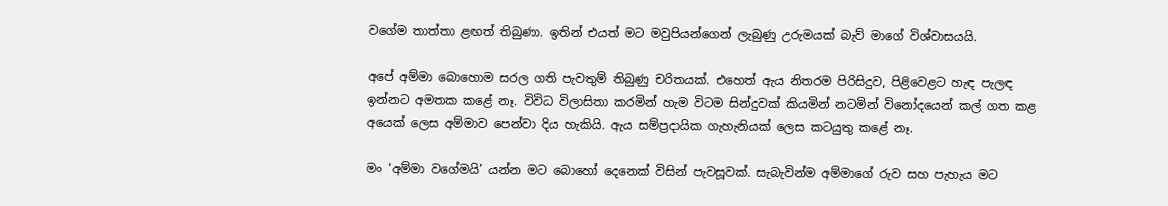වගේම තාත්තා ළඟත් තිබුණා. ඉතින් එයත් මට මවුපියන්ගෙන් ලැබුණු උරුමයක් බැව් මාගේ විශ්වාසයයි.

අපේ අම්මා බොහොම සරල ගති පැවතුම් තිබුණු චරිතයක්. එහෙත් ඇය නිතරම පිරිසිදුව, පිළිවෙළට හැඳ පැලඳ ඉන්නට අමතක කළේ නෑ. විවිධ විලාසිතා කරමින් හැම විටම සින්දුවක් කියමින් නටමින් විනෝදයෙන් කල් ගත කළ අයෙක් ලෙස අම්මාව පෙන්වා දිය හැකියි. ඇය සම්ප්‍රදායික ගැහැනියක් ලෙස කටයුතු කළේ නෑ.

මං ‘අම්මා වගේමයි’ යන්න මට බොහෝ දෙනෙක් විසින් පැවසූවක්. සැබැවින්ම අම්මාගේ රුව සහ පැහැය මට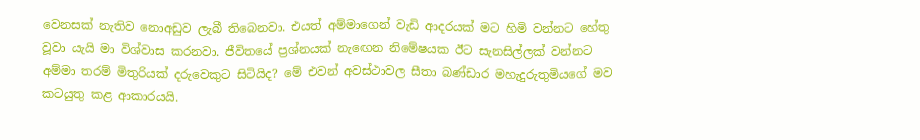වෙනසක් නැතිව නොඅඩුව ලැබී තිබෙනවා. එයත් අම්මාගෙන් වැඩි ආදරයක් මට හිමි වන්නට හේතු වූවා යැයි මා විශ්වාස කරනවා. ජීවිතයේ ප්‍රශ්නයක් නැඟෙන නිමේෂයක ඊට සැනසිල්ලක් වන්නට අම්මා තරම් මිතුරියක් දරුවෙකුට සිටියිද? මේ එවන් අවස්ථාවල සීතා බණ්ඩාර මහැදුරුතුමියගේ මව කටයුතු කළ ආකාරයයි.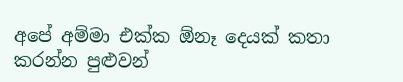අපේ අම්මා එක්ක ඕනෑ දෙයක් කතා කරන්න පුළුවන්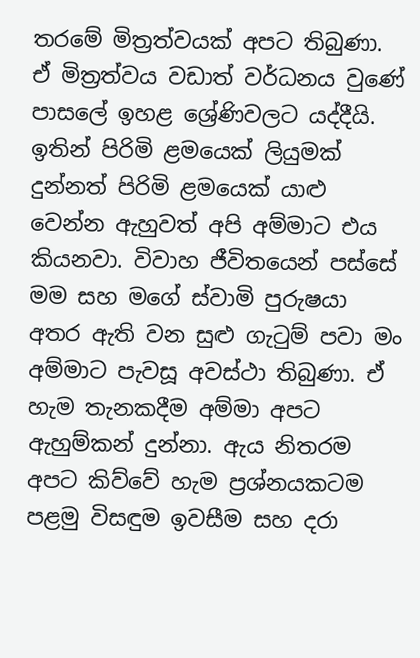තරමේ මිත්‍රත්වයක් අපට තිබුණා. ඒ මිත්‍රත්වය වඩාත් වර්ධනය වුණේ පාසලේ ඉහළ ශ්‍රේණිවලට යද්දීයි. ඉතින් පිරිමි ළමයෙක් ලියුමක් දුන්නත් පිරිමි ළමයෙක් යාළු වෙන්න ඇහුවත් අපි අම්මාට එය කියනවා. විවාහ ජීවිතයෙන් පස්සේ මම සහ මගේ ස්වාමි පුරුෂයා අතර ඇති වන සුළු ගැටුම් පවා මං අම්මාට පැවසූ අවස්ථා තිබුණා. ඒ හැම තැනකදීම අම්මා අපට ඇහුම්කන් දුන්නා. ඇය නිතරම අපට කිව්වේ හැම ප්‍රශ්නයකටම පළමු විසඳුම ඉවසීම සහ දරා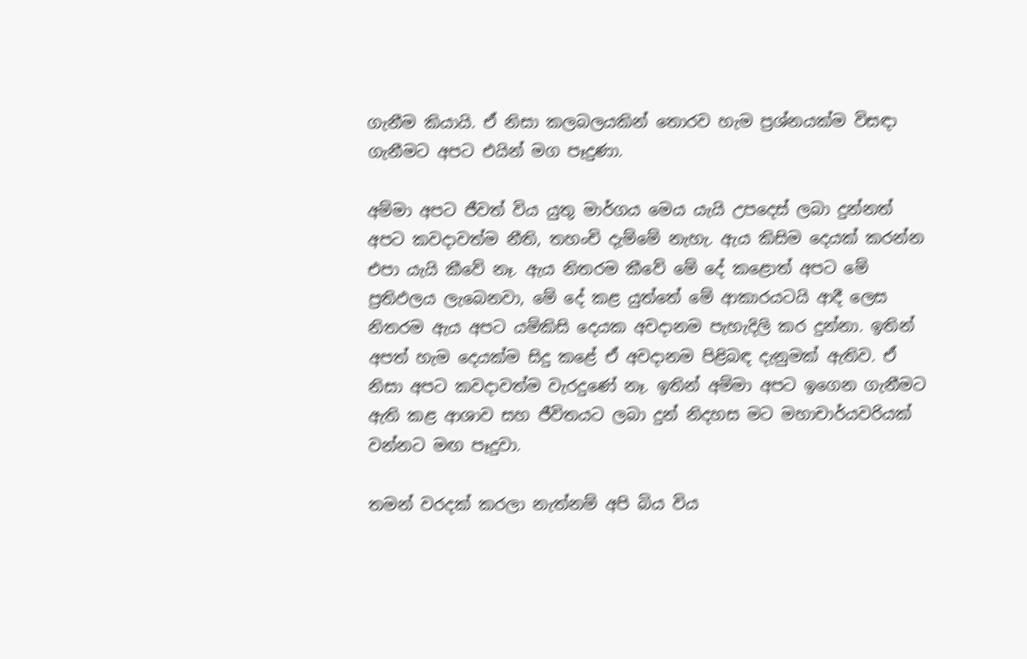ගැනීම කියායි. ඒ නිසා කලබලයකින් තොරව හැම ප්‍රශ්නයක්ම විසඳා ගැනීමට අපට එයින් මග පෑදුණා.

අම්මා අපට ජීවත් විය යුතු මාර්ගය මෙය යැයි උපදෙස් ලබා දුන්නත් අපට කවදාවත්ම නීති, තහංචි දැම්මේ නැහැ. ඇය කිසිම දෙයක් කරන්න එපා යැයි කීවේ නෑ. ඇය නිතරම කීවේ මේ දේ කළොත් අපට මේ ප්‍රතිඵලය ලැබෙනවා, මේ දේ කළ යුත්තේ මේ ආකාරයටයි ආදී ලෙස නිතරම ඇය අපට යම්කිසි දෙයක අවදානම පැහැදිලි කර දුන්නා. ඉතින් අපත් හැම දෙයක්ම සිදු කළේ ඒ අවදානම පිළිබඳ දැනුමක් ඇතිව. ඒ නිසා අපට කවදාවත්ම වැරදුණේ නෑ. ඉතින් අම්මා අපට ඉගෙන ගැනීමට ඇති කළ ආශාව සහ ජීවිතයට ලබා දුන් නිදහස මට මහාචාර්යවරියක් වන්නට මඟ පෑදුවා.

තමන් වරදක් කරලා නැත්නම් අපි බිය විය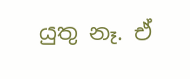යුතු නෑ. ඒ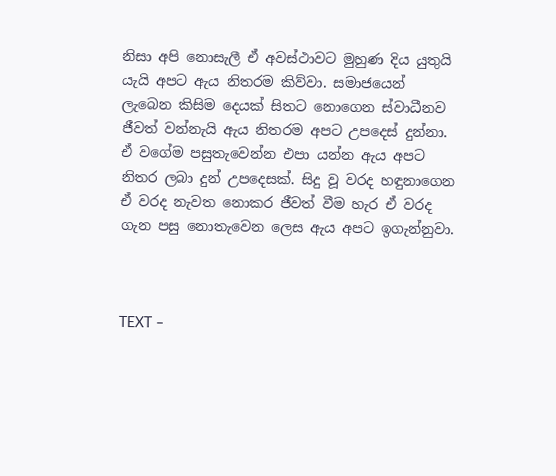නිසා අපි නොසැලී ඒ අවස්ථාවට මුහුණ දිය යුතුයි යැයි අපට ඇය නිතරම කිව්වා. සමාජයෙන් ලැබෙන කිසිම දෙයක් සිතට නොගෙන ස්වාධීනව ජීවත් වන්නැයි ඇය නිතරම අපට උපදෙස් දුන්නා. ඒ වගේම පසුතැවෙන්න එපා යන්න ඇය අපට නිතර ලබා දුන් උපදෙසක්. සිදු වූ වරද හඳුනාගෙන ඒ වරද නැවත නොකර ජීවත් වීම හැර ඒ වරද ගැන පසු නොතැවෙන ලෙස ඇය අපට ඉගැන්නුවා.



TEXT –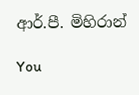ආර්.පී. මිහිරාන්

You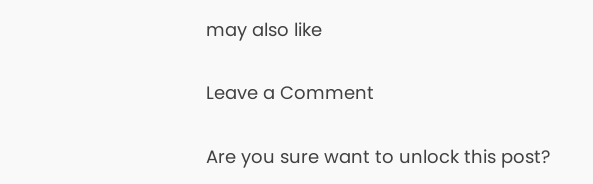may also like

Leave a Comment

Are you sure want to unlock this post?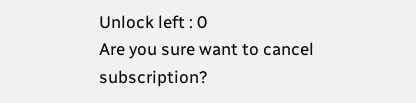Unlock left : 0
Are you sure want to cancel subscription?